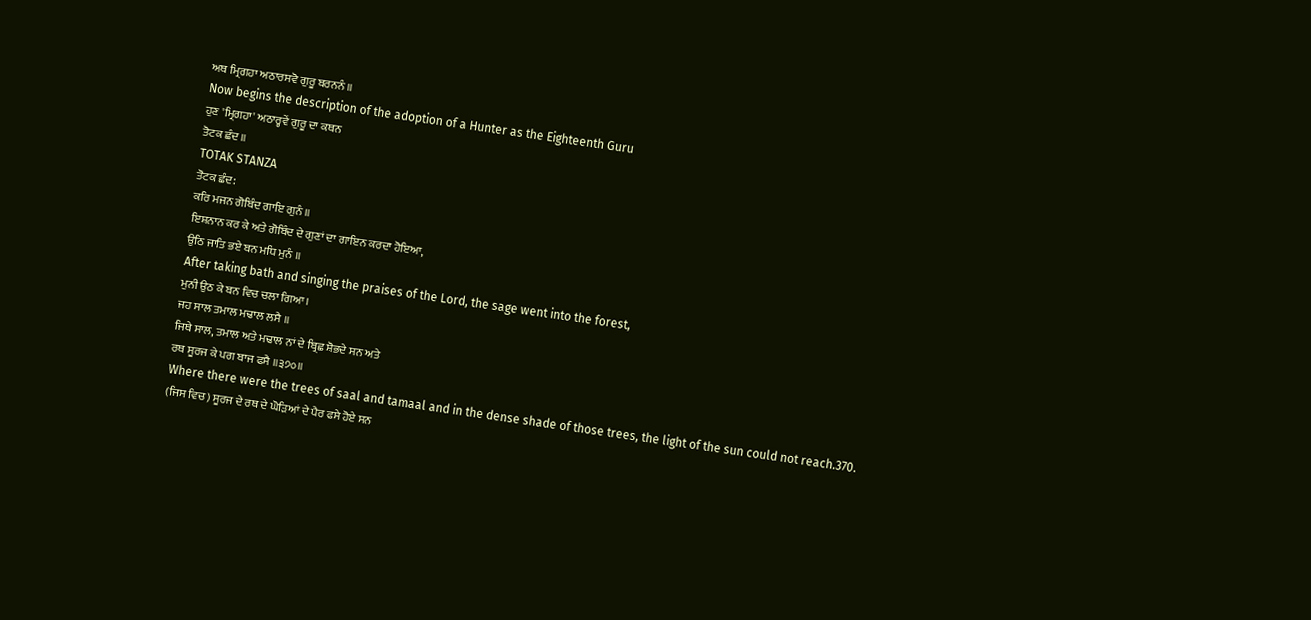ਅਥ ਮ੍ਰਿਗਹਾ ਅਠਾਰਸਵੋ ਗੁਰੂ ਬਰਨਨੰ ॥
Now begins the description of the adoption of a Hunter as the Eighteenth Guru
ਹੁਣ 'ਮ੍ਰਿਗਹਾ' ਅਠਾਰ੍ਹਵੇਂ ਗੁਰੂ ਦਾ ਕਥਨ
ਤੋਟਕ ਛੰਦ ॥
TOTAK STANZA
ਤੋਟਕ ਛੰਦ:
ਕਰਿ ਮਜਨ ਗੋਬਿੰਦ ਗਾਇ ਗੁਨੰ ॥
ਇਸ਼ਨਾਨ ਕਰ ਕੇ ਅਤੇ ਗੋਬਿੰਦ ਦੇ ਗੁਣਾਂ ਦਾ ਗਾਇਨ ਕਰਦਾ ਹੋਇਆ,
ਉਠਿ ਜਾਤਿ ਭਏ ਬਨ ਮਧਿ ਮੁਨੰ ॥
After taking bath and singing the praises of the Lord, the sage went into the forest,
ਮੁਨੀ ਉਠ ਕੇ ਬਨ ਵਿਚ ਚਲਾ ਗਿਆ।
ਜਹ ਸਾਲ ਤਮਾਲ ਮਢਾਲ ਲਸੈ ॥
ਜਿਥੇ ਸਾਲ, ਤਮਾਲ ਅਤੇ ਮਢਾਲ ਨਾਂ ਦੇ ਬ੍ਰਿਛ ਸ਼ੋਭਦੇ ਸਨ ਅਤੇ
ਰਥ ਸੂਰਜ ਕੇ ਪਗ ਬਾਜ ਫਸੈ ॥੩੭੦॥
Where there were the trees of saal and tamaal and in the dense shade of those trees, the light of the sun could not reach.370.
(ਜਿਸ ਵਿਚ) ਸੂਰਜ ਦੇ ਰਥ ਦੇ ਘੋੜਿਆਂ ਦੇ ਪੈਰ ਫਸੇ ਹੋਏ ਸਨ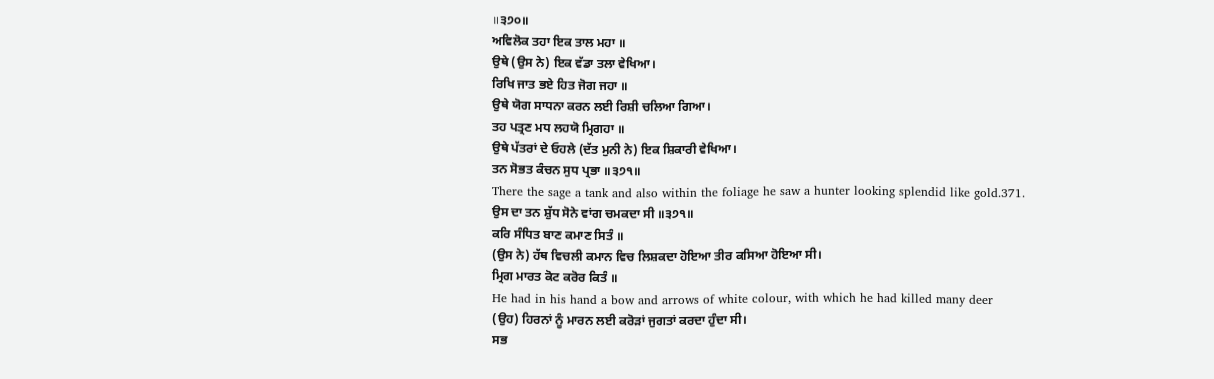॥੩੭੦॥
ਅਵਿਲੋਕ ਤਹਾ ਇਕ ਤਾਲ ਮਹਾ ॥
ਉਥੇ (ਉਸ ਨੇ) ਇਕ ਵੱਡਾ ਤਲਾ ਵੇਖਿਆ।
ਰਿਖਿ ਜਾਤ ਭਏ ਹਿਤ ਜੋਗ ਜਹਾ ॥
ਉਥੇ ਯੋਗ ਸਾਧਨਾ ਕਰਨ ਲਈ ਰਿਸ਼ੀ ਚਲਿਆ ਗਿਆ।
ਤਹ ਪਤ੍ਰਣ ਮਧ ਲਹਯੋ ਮ੍ਰਿਗਹਾ ॥
ਉਥੇ ਪੱਤਰਾਂ ਦੇ ਓਹਲੇ (ਦੱਤ ਮੁਨੀ ਨੇ) ਇਕ ਸ਼ਿਕਾਰੀ ਵੇਖਿਆ।
ਤਨ ਸੋਭਤ ਕੰਚਨ ਸੁਧ ਪ੍ਰਭਾ ॥੩੭੧॥
There the sage a tank and also within the foliage he saw a hunter looking splendid like gold.371.
ਉਸ ਦਾ ਤਨ ਸ਼ੁੱਧ ਸੋਨੇ ਵਾਂਗ ਚਮਕਦਾ ਸੀ ॥੩੭੧॥
ਕਰਿ ਸੰਧਿਤ ਬਾਣ ਕਮਾਣ ਸਿਤੰ ॥
(ਉਸ ਨੇ) ਹੱਥ ਵਿਚਲੀ ਕਮਾਨ ਵਿਚ ਲਿਸ਼ਕਦਾ ਹੋਇਆ ਤੀਰ ਕਸਿਆ ਹੋਇਆ ਸੀ।
ਮ੍ਰਿਗ ਮਾਰਤ ਕੋਟ ਕਰੋਰ ਕਿਤੰ ॥
He had in his hand a bow and arrows of white colour, with which he had killed many deer
(ਉਹ) ਹਿਰਨਾਂ ਨੂੰ ਮਾਰਨ ਲਈ ਕਰੋੜਾਂ ਜੁਗਤਾਂ ਕਰਦਾ ਹੁੰਦਾ ਸੀ।
ਸਭ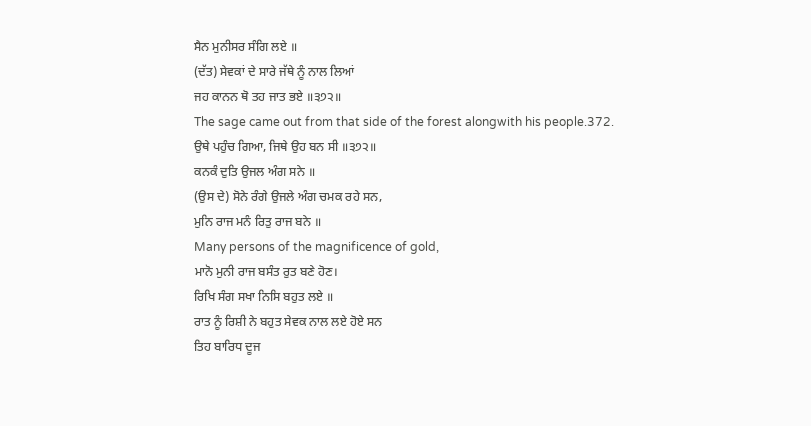ਸੈਨ ਮੁਨੀਸਰ ਸੰਗਿ ਲਏ ॥
(ਦੱਤ) ਸੇਵਕਾਂ ਦੇ ਸਾਰੇ ਜੱਥੇ ਨੂੰ ਨਾਲ ਲਿਆਂ
ਜਹ ਕਾਨਨ ਥੋ ਤਹ ਜਾਤ ਭਏ ॥੩੭੨॥
The sage came out from that side of the forest alongwith his people.372.
ਉਥੇ ਪਹੁੰਚ ਗਿਆ, ਜਿਥੇ ਉਹ ਬਨ ਸੀ ॥੩੭੨॥
ਕਨਕੰ ਦੁਤਿ ਉਜਲ ਅੰਗ ਸਨੇ ॥
(ਉਸ ਦੇ) ਸੋਨੇ ਰੰਗੇ ਉਜਲੇ ਅੰਗ ਚਮਕ ਰਹੇ ਸਨ,
ਮੁਨਿ ਰਾਜ ਮਨੰ ਰਿਤੁ ਰਾਜ ਬਨੇ ॥
Many persons of the magnificence of gold,
ਮਾਨੋ ਮੁਨੀ ਰਾਜ ਬਸੰਤ ਰੁਤ ਬਣੇ ਹੋਣ।
ਰਿਖਿ ਸੰਗ ਸਖਾ ਨਿਸਿ ਬਹੁਤ ਲਏ ॥
ਰਾਤ ਨੂੰ ਰਿਸ਼ੀ ਨੇ ਬਹੁਤ ਸੇਵਕ ਨਾਲ ਲਏ ਹੋਏ ਸਨ
ਤਿਹ ਬਾਰਿਧ ਦੂਜ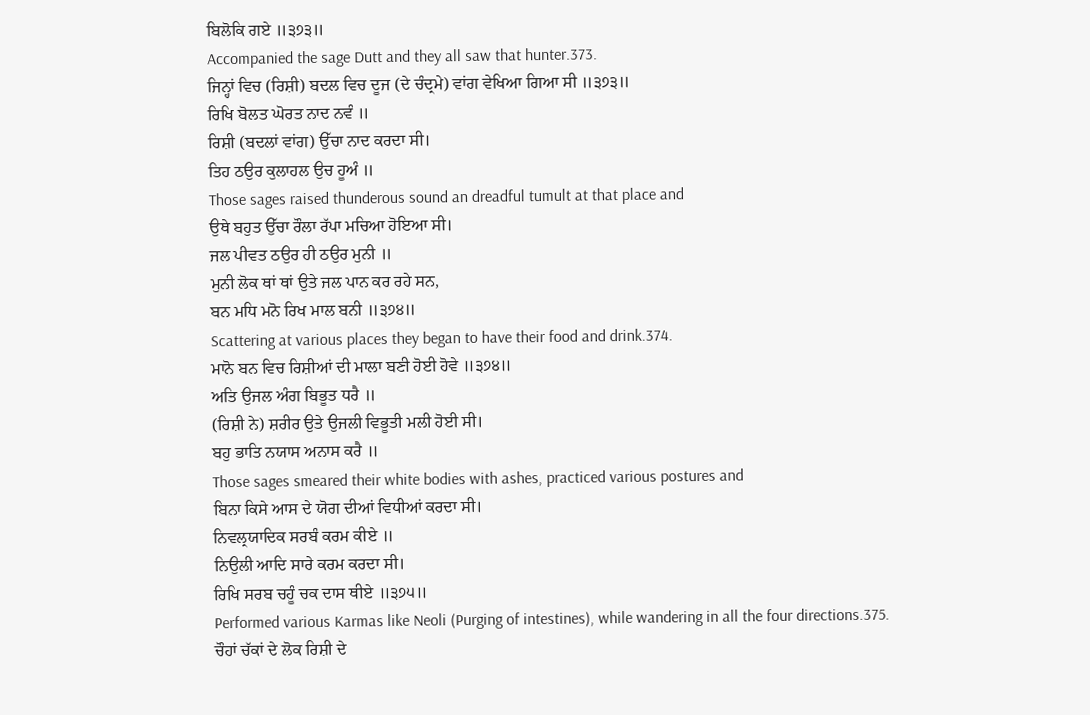ਬਿਲੋਕਿ ਗਏ ॥੩੭੩॥
Accompanied the sage Dutt and they all saw that hunter.373.
ਜਿਨ੍ਹਾਂ ਵਿਚ (ਰਿਸ਼ੀ) ਬਦਲ ਵਿਚ ਦੂਜ (ਦੇ ਚੰਦ੍ਰਮੇ) ਵਾਂਗ ਵੇਖਿਆ ਗਿਆ ਸੀ ॥੩੭੩॥
ਰਿਖਿ ਬੋਲਤ ਘੋਰਤ ਨਾਦ ਨਵੰ ॥
ਰਿਸ਼ੀ (ਬਦਲਾਂ ਵਾਂਗ) ਉੱਚਾ ਨਾਦ ਕਰਦਾ ਸੀ।
ਤਿਹ ਠਉਰ ਕੁਲਾਹਲ ਉਚ ਹੂਅੰ ॥
Those sages raised thunderous sound an dreadful tumult at that place and
ਉਥੇ ਬਹੁਤ ਉੱਚਾ ਰੌਲਾ ਰੱਪਾ ਮਚਿਆ ਹੋਇਆ ਸੀ।
ਜਲ ਪੀਵਤ ਠਉਰ ਹੀ ਠਉਰ ਮੁਨੀ ॥
ਮੁਨੀ ਲੋਕ ਥਾਂ ਥਾਂ ਉਤੇ ਜਲ ਪਾਨ ਕਰ ਰਹੇ ਸਨ,
ਬਨ ਮਧਿ ਮਨੋ ਰਿਖ ਮਾਲ ਬਨੀ ॥੩੭੪॥
Scattering at various places they began to have their food and drink.374.
ਮਾਨੋ ਬਨ ਵਿਚ ਰਿਸ਼ੀਆਂ ਦੀ ਮਾਲਾ ਬਣੀ ਹੋਈ ਹੋਵੇ ॥੩੭੪॥
ਅਤਿ ਉਜਲ ਅੰਗ ਬਿਭੂਤ ਧਰੈ ॥
(ਰਿਸ਼ੀ ਨੇ) ਸ਼ਰੀਰ ਉਤੇ ਉਜਲੀ ਵਿਭੂਤੀ ਮਲੀ ਹੋਈ ਸੀ।
ਬਹੁ ਭਾਤਿ ਨਯਾਸ ਅਨਾਸ ਕਰੈ ॥
Those sages smeared their white bodies with ashes, practiced various postures and
ਬਿਨਾ ਕਿਸੇ ਆਸ ਦੇ ਯੋਗ ਦੀਆਂ ਵਿਧੀਆਂ ਕਰਦਾ ਸੀ।
ਨਿਵਲ੍ਰਯਾਦਿਕ ਸਰਬੰ ਕਰਮ ਕੀਏ ॥
ਨਿਉਲੀ ਆਦਿ ਸਾਰੇ ਕਰਮ ਕਰਦਾ ਸੀ।
ਰਿਖਿ ਸਰਬ ਚਹੂੰ ਚਕ ਦਾਸ ਥੀਏ ॥੩੭੫॥
Performed various Karmas like Neoli (Purging of intestines), while wandering in all the four directions.375.
ਚੌਹਾਂ ਚੱਕਾਂ ਦੇ ਲੋਕ ਰਿਸ਼ੀ ਦੇ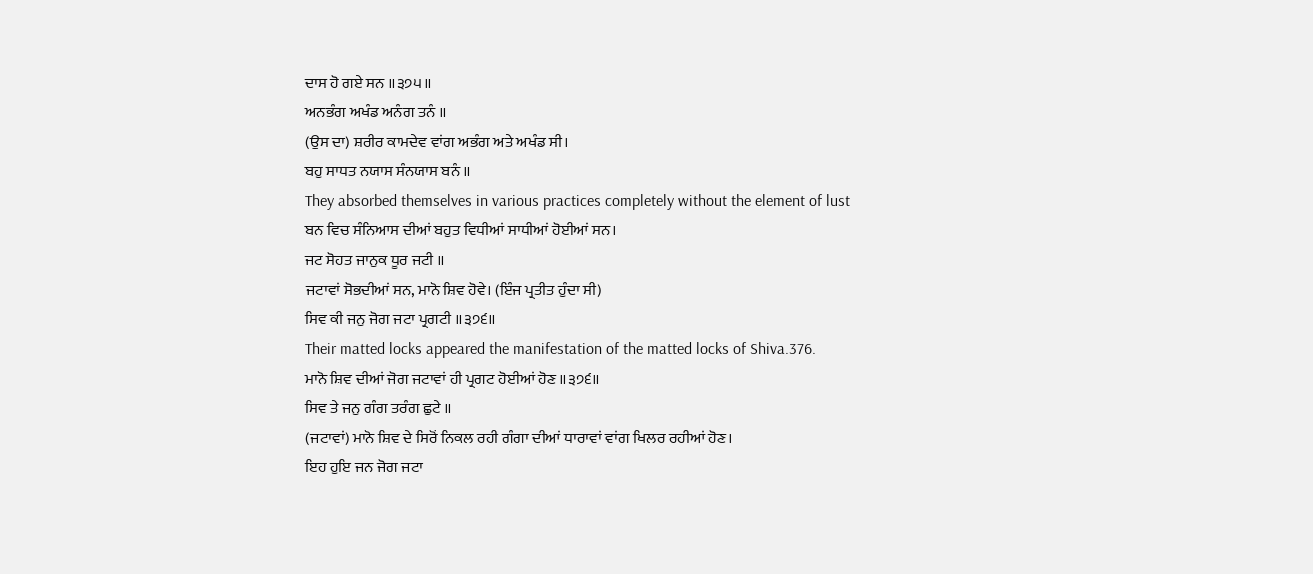ਦਾਸ ਹੋ ਗਏ ਸਨ ॥੩੭੫॥
ਅਨਭੰਗ ਅਖੰਡ ਅਨੰਗ ਤਨੰ ॥
(ਉਸ ਦਾ) ਸ਼ਰੀਰ ਕਾਮਦੇਵ ਵਾਂਗ ਅਭੰਗ ਅਤੇ ਅਖੰਡ ਸੀ।
ਬਹੁ ਸਾਧਤ ਨਯਾਸ ਸੰਨਯਾਸ ਬਨੰ ॥
They absorbed themselves in various practices completely without the element of lust
ਬਨ ਵਿਚ ਸੰਨਿਆਸ ਦੀਆਂ ਬਹੁਤ ਵਿਧੀਆਂ ਸਾਧੀਆਂ ਹੋਈਆਂ ਸਨ।
ਜਟ ਸੋਹਤ ਜਾਨੁਕ ਧੂਰ ਜਟੀ ॥
ਜਟਾਵਾਂ ਸੋਭਦੀਆਂ ਸਨ, ਮਾਨੋ ਸ਼ਿਵ ਹੋਵੇ। (ਇੰਜ ਪ੍ਰਤੀਤ ਹੁੰਦਾ ਸੀ)
ਸਿਵ ਕੀ ਜਨੁ ਜੋਗ ਜਟਾ ਪ੍ਰਗਟੀ ॥੩੭੬॥
Their matted locks appeared the manifestation of the matted locks of Shiva.376.
ਮਾਨੋ ਸ਼ਿਵ ਦੀਆਂ ਜੋਗ ਜਟਾਵਾਂ ਹੀ ਪ੍ਰਗਟ ਹੋਈਆਂ ਹੋਣ ॥੩੭੬॥
ਸਿਵ ਤੇ ਜਨੁ ਗੰਗ ਤਰੰਗ ਛੁਟੇ ॥
(ਜਟਾਵਾਂ) ਮਾਨੋ ਸ਼ਿਵ ਦੇ ਸਿਰੋਂ ਨਿਕਲ ਰਹੀ ਗੰਗਾ ਦੀਆਂ ਧਾਰਾਵਾਂ ਵਾਂਗ ਖਿਲਰ ਰਹੀਆਂ ਹੋਣ।
ਇਹ ਹੁਇ ਜਨ ਜੋਗ ਜਟਾ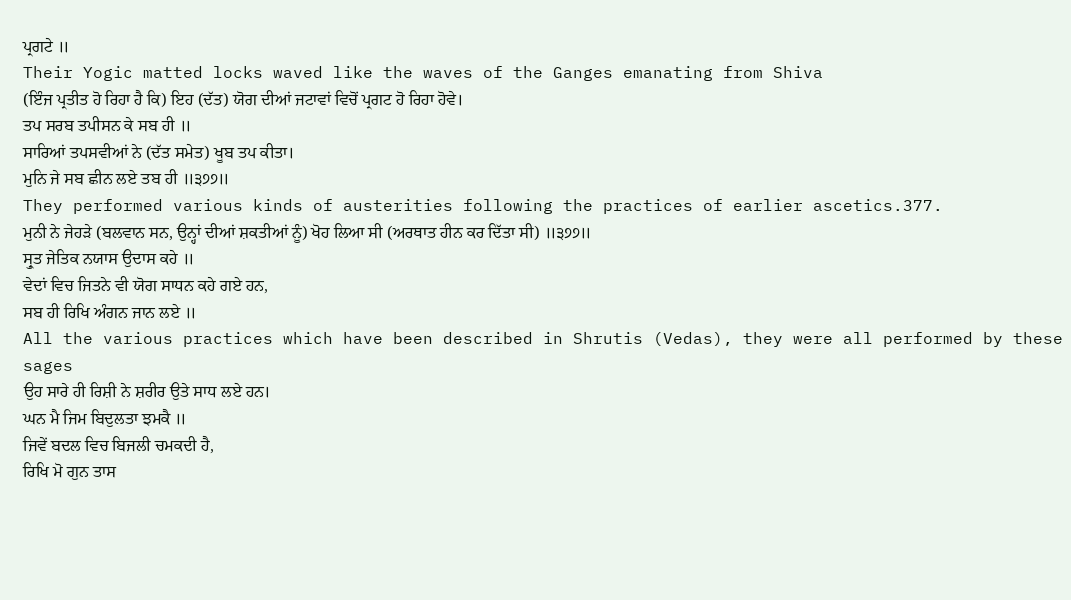ਪ੍ਰਗਟੇ ॥
Their Yogic matted locks waved like the waves of the Ganges emanating from Shiva
(ਇੰਜ ਪ੍ਰਤੀਤ ਹੋ ਰਿਹਾ ਹੈ ਕਿ) ਇਹ (ਦੱਤ) ਯੋਗ ਦੀਆਂ ਜਟਾਵਾਂ ਵਿਚੋਂ ਪ੍ਰਗਟ ਹੋ ਰਿਹਾ ਹੋਵੇ।
ਤਪ ਸਰਬ ਤਪੀਸਨ ਕੇ ਸਬ ਹੀ ॥
ਸਾਰਿਆਂ ਤਪਸਵੀਆਂ ਨੇ (ਦੱਤ ਸਮੇਤ) ਖੂਬ ਤਪ ਕੀਤਾ।
ਮੁਨਿ ਜੇ ਸਬ ਛੀਨ ਲਏ ਤਬ ਹੀ ॥੩੭੭॥
They performed various kinds of austerities following the practices of earlier ascetics.377.
ਮੁਨੀ ਨੇ ਜੇਹੜੇ (ਬਲਵਾਨ ਸਨ, ਉਨ੍ਹਾਂ ਦੀਆਂ ਸ਼ਕਤੀਆਂ ਨੂੰ) ਖੋਹ ਲਿਆ ਸੀ (ਅਰਥਾਤ ਹੀਨ ਕਰ ਦਿੱਤਾ ਸੀ) ॥੩੭੭॥
ਸ੍ਰੁਤ ਜੇਤਿਕ ਨਯਾਸ ਉਦਾਸ ਕਹੇ ॥
ਵੇਦਾਂ ਵਿਚ ਜਿਤਨੇ ਵੀ ਯੋਗ ਸਾਧਨ ਕਹੇ ਗਏ ਹਨ,
ਸਬ ਹੀ ਰਿਖਿ ਅੰਗਨ ਜਾਨ ਲਏ ॥
All the various practices which have been described in Shrutis (Vedas), they were all performed by these sages
ਉਹ ਸਾਰੇ ਹੀ ਰਿਸ਼ੀ ਨੇ ਸ਼ਰੀਰ ਉਤੇ ਸਾਧ ਲਏ ਹਨ।
ਘਨ ਮੈ ਜਿਮ ਬਿਦੁਲਤਾ ਝਮਕੈ ॥
ਜਿਵੇਂ ਬਦਲ ਵਿਚ ਬਿਜਲੀ ਚਮਕਦੀ ਹੈ,
ਰਿਖਿ ਮੋ ਗੁਨ ਤਾਸ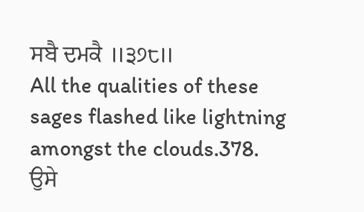ਸਬੈ ਦਮਕੈ ॥੩੭੮॥
All the qualities of these sages flashed like lightning amongst the clouds.378.
ਉਸੇ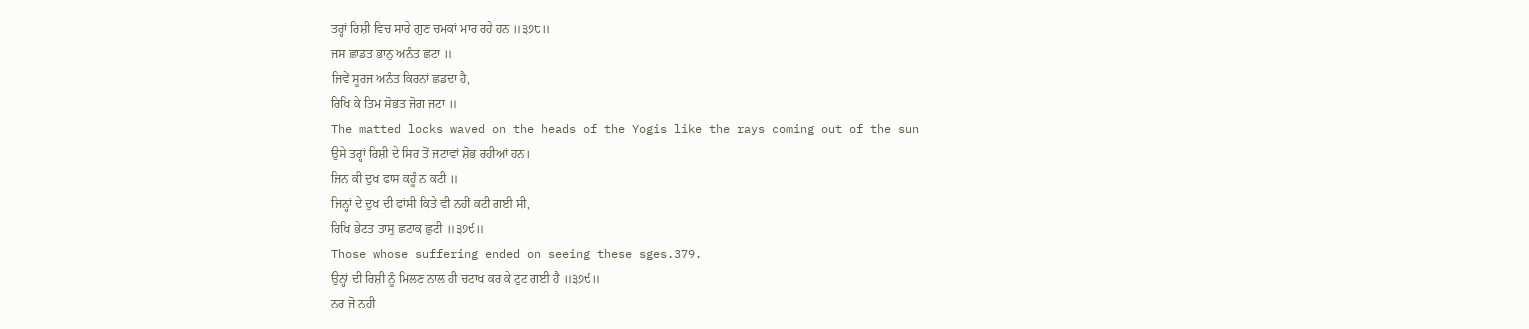ਤਰ੍ਹਾਂ ਰਿਸ਼ੀ ਵਿਚ ਸਾਰੇ ਗੁਣ ਚਮਕਾਂ ਮਾਰ ਰਹੇ ਹਨ ॥੩੭੮॥
ਜਸ ਛਾਡਤ ਭਾਨੁ ਅਨੰਤ ਛਟਾ ॥
ਜਿਵੇਂ ਸੂਰਜ ਅਨੰਤ ਕਿਰਨਾਂ ਛਡਦਾ ਹੈ,
ਰਿਖਿ ਕੇ ਤਿਮ ਸੋਭਤ ਜੋਗ ਜਟਾ ॥
The matted locks waved on the heads of the Yogis like the rays coming out of the sun
ਉਸੇ ਤਰ੍ਹਾਂ ਰਿਸ਼ੀ ਦੇ ਸਿਰ ਤੋਂ ਜਟਾਵਾਂ ਸ਼ੋਭ ਰਹੀਆਂ ਹਨ।
ਜਿਨ ਕੀ ਦੁਖ ਫਾਸ ਕਹੂੰ ਨ ਕਟੀ ॥
ਜਿਨ੍ਹਾਂ ਦੇ ਦੁਖ ਦੀ ਫਾਂਸੀ ਕਿਤੇ ਵੀ ਨਹੀਂ ਕਟੀ ਗਈ ਸੀ,
ਰਿਖਿ ਭੇਟਤ ਤਾਸੁ ਛਟਾਕ ਛੁਟੀ ॥੩੭੯॥
Those whose suffering ended on seeing these sges.379.
ਉਨ੍ਹਾਂ ਦੀ ਰਿਸ਼ੀ ਨੂੰ ਮਿਲਣ ਨਾਲ ਹੀ ਚਟਾਖ ਕਰ ਕੇ ਟੁਟ ਗਈ ਹੈ ॥੩੭੯॥
ਨਰ ਜੋ ਨਹੀ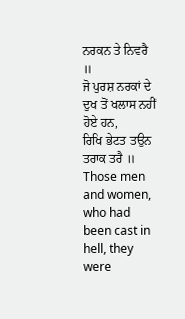ਨਰਕਨ ਤੇ ਨਿਵਰੈ ॥
ਜੋ ਪੁਰਸ਼ ਨਰਕਾਂ ਦੇ ਦੁਖ ਤੋਂ ਖਲਾਸ ਨਹੀਂ ਹੋਏ ਹਨ,
ਰਿਖਿ ਭੇਟਤ ਤਉਨ ਤਰਾਕ ਤਰੈ ॥
Those men and women, who had been cast in hell, they were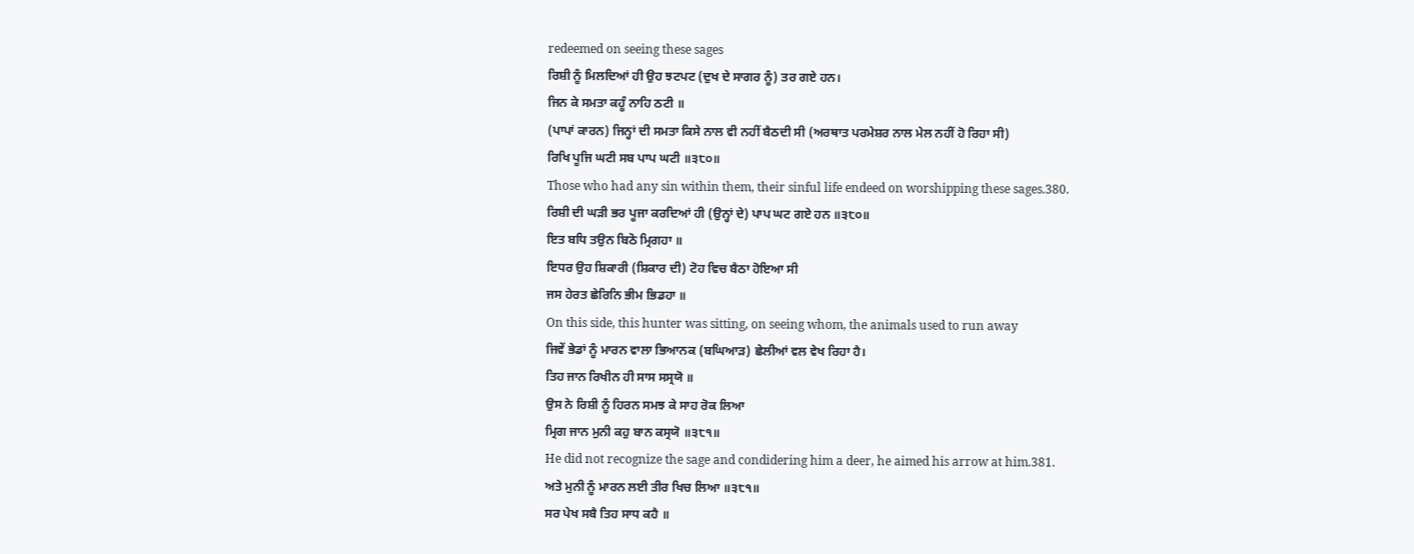redeemed on seeing these sages
ਰਿਸ਼ੀ ਨੂੰ ਮਿਲਦਿਆਂ ਹੀ ਉਹ ਝਟਪਟ (ਦੁਖ ਦੇ ਸਾਗਰ ਨੂੰ) ਤਰ ਗਏ ਹਨ।
ਜਿਨ ਕੇ ਸਮਤਾ ਕਹੂੰ ਨਾਹਿ ਠਟੀ ॥
(ਪਾਪਾਂ ਕਾਰਨ) ਜਿਨ੍ਹਾਂ ਦੀ ਸਮਤਾ ਕਿਸੇ ਨਾਲ ਵੀ ਨਹੀਂ ਬੈਠਦੀ ਸੀ (ਅਰਥਾਤ ਪਰਮੇਸ਼ਰ ਨਾਲ ਮੇਲ ਨਹੀਂ ਹੋ ਰਿਹਾ ਸੀ)
ਰਿਖਿ ਪੂਜਿ ਘਟੀ ਸਬ ਪਾਪ ਘਟੀ ॥੩੮੦॥
Those who had any sin within them, their sinful life endeed on worshipping these sages.380.
ਰਿਸ਼ੀ ਦੀ ਘੜੀ ਭਰ ਪੂਜਾ ਕਰਦਿਆਂ ਹੀ (ਉਨ੍ਹਾਂ ਦੇ) ਪਾਪ ਘਟ ਗਏ ਹਨ ॥੩੮੦॥
ਇਤ ਬਧਿ ਤਉਨ ਬਿਠੋ ਮ੍ਰਿਗਹਾ ॥
ਇਧਰ ਉਹ ਸ਼ਿਕਾਰੀ (ਸ਼ਿਕਾਰ ਦੀ) ਟੋਹ ਵਿਚ ਬੈਠਾ ਹੋਇਆ ਸੀ
ਜਸ ਹੇਰਤ ਛੇਰਿਨਿ ਭੀਮ ਭਿਡਹਾ ॥
On this side, this hunter was sitting, on seeing whom, the animals used to run away
ਜਿਵੇਂ ਭੇਡਾਂ ਨੂੰ ਮਾਰਨ ਵਾਲਾ ਭਿਆਨਕ (ਬਘਿਆੜ) ਛੇਲੀਆਂ ਵਲ ਵੇਖ ਰਿਹਾ ਹੈ।
ਤਿਹ ਜਾਨ ਰਿਖੀਨ ਹੀ ਸਾਸ ਸਸ੍ਰਯੋ ॥
ਉਸ ਨੇ ਰਿਸ਼ੀ ਨੂੰ ਹਿਰਨ ਸਮਝ ਕੇ ਸਾਹ ਰੋਕ ਲਿਆ
ਮ੍ਰਿਗ ਜਾਨ ਮੁਨੀ ਕਹੁ ਬਾਨ ਕਸ੍ਰਯੋ ॥੩੮੧॥
He did not recognize the sage and condidering him a deer, he aimed his arrow at him.381.
ਅਤੇ ਮੁਨੀ ਨੂੰ ਮਾਰਨ ਲਈ ਤੀਰ ਖਿਚ ਲਿਆ ॥੩੮੧॥
ਸਰ ਪੇਖ ਸਬੈ ਤਿਹ ਸਾਧ ਕਹੈ ॥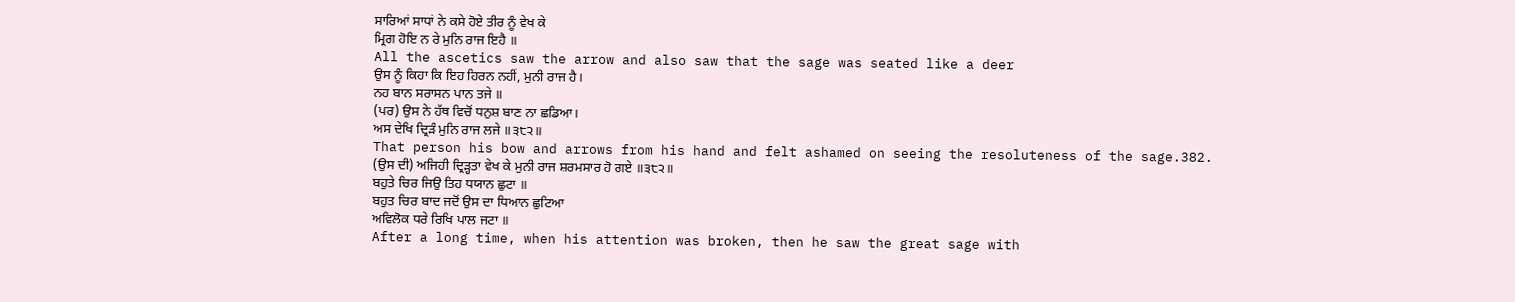ਸਾਰਿਆਂ ਸਾਧਾਂ ਨੇ ਕਸੇ ਹੋਏ ਤੀਰ ਨੂੰ ਵੇਖ ਕੇ
ਮ੍ਰਿਗ ਹੋਇ ਨ ਰੇ ਮੁਨਿ ਰਾਜ ਇਹੈ ॥
All the ascetics saw the arrow and also saw that the sage was seated like a deer
ਉਸ ਨੂੰ ਕਿਹਾ ਕਿ ਇਹ ਹਿਰਨ ਨਹੀਂ, ਮੁਨੀ ਰਾਜ ਹੈ।
ਨਹ ਬਾਨ ਸਰਾਸਨ ਪਾਨ ਤਜੇ ॥
(ਪਰ) ਉਸ ਨੇ ਹੱਥ ਵਿਚੋਂ ਧਨੁਸ਼ ਬਾਣ ਨਾ ਛਡਿਆ।
ਅਸ ਦੇਖਿ ਦ੍ਰਿੜੰ ਮੁਨਿ ਰਾਜ ਲਜੇ ॥੩੮੨॥
That person his bow and arrows from his hand and felt ashamed on seeing the resoluteness of the sage.382.
(ਉਸ ਦੀ) ਅਜਿਹੀ ਦ੍ਰਿੜ੍ਹਤਾ ਵੇਖ ਕੇ ਮੁਨੀ ਰਾਜ ਸ਼ਰਮਸਾਰ ਹੋ ਗਏ ॥੩੮੨॥
ਬਹੁਤੇ ਚਿਰ ਜਿਉ ਤਿਹ ਧਯਾਨ ਛੁਟਾ ॥
ਬਹੁਤ ਚਿਰ ਬਾਦ ਜਦੋਂ ਉਸ ਦਾ ਧਿਆਨ ਛੁਟਿਆ
ਅਵਿਲੋਕ ਧਰੇ ਰਿਖਿ ਪਾਲ ਜਟਾ ॥
After a long time, when his attention was broken, then he saw the great sage with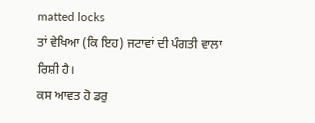matted locks
ਤਾਂ ਵੇਖਿਆ (ਕਿ ਇਹ) ਜਟਾਵਾਂ ਦੀ ਪੰਗਤੀ ਵਾਲਾ ਰਿਸ਼ੀ ਹੈ।
ਕਸ ਆਵਤ ਹੋ ਡਰੁ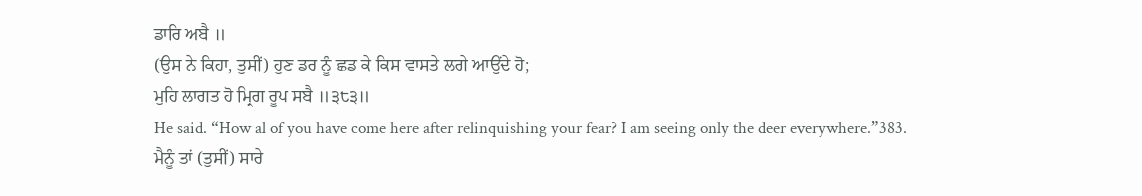ਡਾਰਿ ਅਬੈ ॥
(ਉਸ ਨੇ ਕਿਹਾ, ਤੁਸੀਂ) ਹੁਣ ਡਰ ਨੂੰ ਛਡ ਕੇ ਕਿਸ ਵਾਸਤੇ ਲਗੇ ਆਉਂਦੇ ਹੋ;
ਮੁਹਿ ਲਾਗਤ ਹੋ ਮ੍ਰਿਗ ਰੂਪ ਸਬੈ ॥੩੮੩॥
He said. “How al of you have come here after relinquishing your fear? I am seeing only the deer everywhere.”383.
ਮੈਨੂੰ ਤਾਂ (ਤੁਸੀਂ) ਸਾਰੇ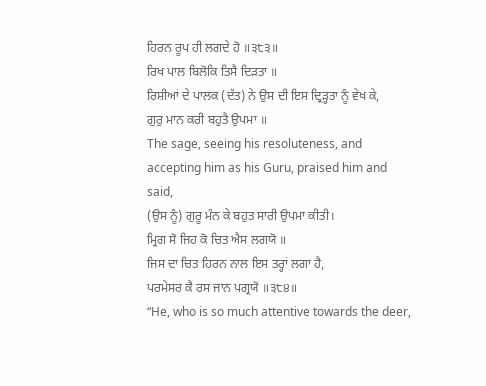ਹਿਰਨ ਰੂਪ ਹੀ ਲਗਦੇ ਹੋ ॥੩੮੩॥
ਰਿਖ ਪਾਲ ਬਿਲੋਕਿ ਤਿਸੈ ਦਿੜਤਾ ॥
ਰਿਸ਼ੀਆਂ ਦੇ ਪਾਲਕ (ਦੱਤ) ਨੇ ਉਸ ਦੀ ਇਸ ਦ੍ਰਿੜ੍ਹਤਾ ਨੂੰ ਵੇਖ ਕੇ,
ਗੁਰੁ ਮਾਨ ਕਰੀ ਬਹੁਤੈ ਉਪਮਾ ॥
The sage, seeing his resoluteness, and accepting him as his Guru, praised him and said,
(ਉਸ ਨੂੰ) ਗੁਰੂ ਮੰਨ ਕੇ ਬਹੁਤ ਸਾਰੀ ਉਪਮਾ ਕੀਤੀ।
ਮ੍ਰਿਗ ਸੋ ਜਿਹ ਕੋ ਚਿਤ ਐਸ ਲਗਯੋ ॥
ਜਿਸ ਦਾ ਚਿਤ ਹਿਰਨ ਨਾਲ ਇਸ ਤਰ੍ਹਾਂ ਲਗਾ ਹੈ,
ਪਰਮੇਸਰ ਕੈ ਰਸ ਜਾਨ ਪਗ੍ਰਯੋ ॥੩੮੪॥
“He, who is so much attentive towards the deer,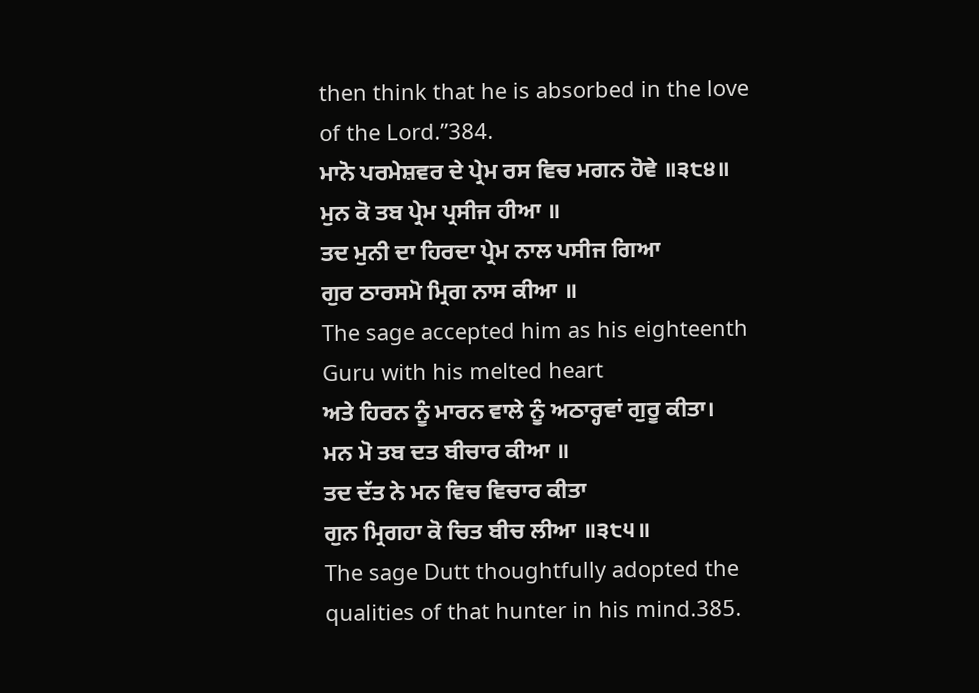then think that he is absorbed in the love of the Lord.”384.
ਮਾਨੋ ਪਰਮੇਸ਼ਵਰ ਦੇ ਪ੍ਰੇਮ ਰਸ ਵਿਚ ਮਗਨ ਹੋਵੇ ॥੩੮੪॥
ਮੁਨ ਕੋ ਤਬ ਪ੍ਰੇਮ ਪ੍ਰਸੀਜ ਹੀਆ ॥
ਤਦ ਮੁਨੀ ਦਾ ਹਿਰਦਾ ਪ੍ਰੇਮ ਨਾਲ ਪਸੀਜ ਗਿਆ
ਗੁਰ ਠਾਰਸਮੋ ਮ੍ਰਿਗ ਨਾਸ ਕੀਆ ॥
The sage accepted him as his eighteenth Guru with his melted heart
ਅਤੇ ਹਿਰਨ ਨੂੰ ਮਾਰਨ ਵਾਲੇ ਨੂੰ ਅਠਾਰ੍ਹਵਾਂ ਗੁਰੂ ਕੀਤਾ।
ਮਨ ਮੋ ਤਬ ਦਤ ਬੀਚਾਰ ਕੀਆ ॥
ਤਦ ਦੱਤ ਨੇ ਮਨ ਵਿਚ ਵਿਚਾਰ ਕੀਤਾ
ਗੁਨ ਮ੍ਰਿਗਹਾ ਕੋ ਚਿਤ ਬੀਚ ਲੀਆ ॥੩੮੫॥
The sage Dutt thoughtfully adopted the qualities of that hunter in his mind.385.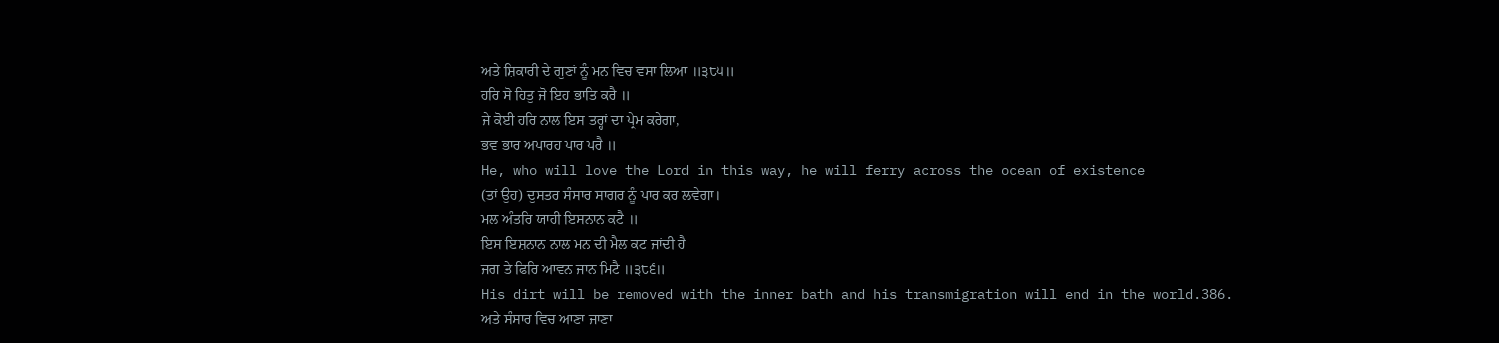ਅਤੇ ਸ਼ਿਕਾਰੀ ਦੇ ਗੁਣਾਂ ਨੂੰ ਮਨ ਵਿਚ ਵਸਾ ਲਿਆ ॥੩੮੫॥
ਹਰਿ ਸੋ ਹਿਤੁ ਜੋ ਇਹ ਭਾਤਿ ਕਰੈ ॥
ਜੇ ਕੋਈ ਹਰਿ ਨਾਲ ਇਸ ਤਰ੍ਹਾਂ ਦਾ ਪ੍ਰੇਮ ਕਰੇਗਾ,
ਭਵ ਭਾਰ ਅਪਾਰਹ ਪਾਰ ਪਰੈ ॥
He, who will love the Lord in this way, he will ferry across the ocean of existence
(ਤਾਂ ਉਹ) ਦੁਸਤਰ ਸੰਸਾਰ ਸਾਗਰ ਨੂੰ ਪਾਰ ਕਰ ਲਵੇਗਾ।
ਮਲ ਅੰਤਰਿ ਯਾਹੀ ਇਸਨਾਨ ਕਟੈ ॥
ਇਸ ਇਸ਼ਨਾਨ ਨਾਲ ਮਨ ਦੀ ਮੈਲ ਕਟ ਜਾਂਦੀ ਹੈ
ਜਗ ਤੇ ਫਿਰਿ ਆਵਨ ਜਾਨ ਮਿਟੈ ॥੩੮੬॥
His dirt will be removed with the inner bath and his transmigration will end in the world.386.
ਅਤੇ ਸੰਸਾਰ ਵਿਚ ਆਣਾ ਜਾਣਾ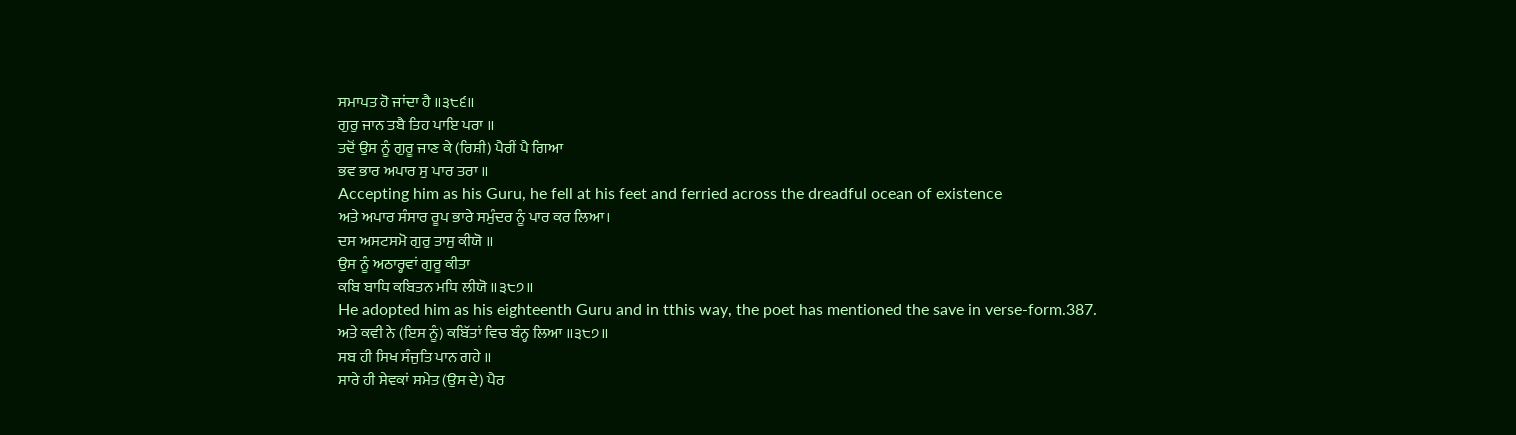ਸਮਾਪਤ ਹੋ ਜਾਂਦਾ ਹੈ ॥੩੮੬॥
ਗੁਰੁ ਜਾਨ ਤਬੈ ਤਿਹ ਪਾਇ ਪਰਾ ॥
ਤਦੋਂ ਉਸ ਨੂੰ ਗੁਰੂ ਜਾਣ ਕੇ (ਰਿਸ਼ੀ) ਪੈਰੀਂ ਪੈ ਗਿਆ
ਭਵ ਭਾਰ ਅਪਾਰ ਸੁ ਪਾਰ ਤਰਾ ॥
Accepting him as his Guru, he fell at his feet and ferried across the dreadful ocean of existence
ਅਤੇ ਅਪਾਰ ਸੰਸਾਰ ਰੂਪ ਭਾਰੇ ਸਮੁੰਦਰ ਨੂੰ ਪਾਰ ਕਰ ਲਿਆ।
ਦਸ ਅਸਟਸਮੋ ਗੁਰੁ ਤਾਸੁ ਕੀਯੋ ॥
ਉਸ ਨੂੰ ਅਠਾਰ੍ਹਵਾਂ ਗੁਰੂ ਕੀਤਾ
ਕਬਿ ਬਾਧਿ ਕਬਿਤਨ ਮਧਿ ਲੀਯੋ ॥੩੮੭॥
He adopted him as his eighteenth Guru and in tthis way, the poet has mentioned the save in verse-form.387.
ਅਤੇ ਕਵੀ ਨੇ (ਇਸ ਨੂੰ) ਕਬਿੱਤਾਂ ਵਿਚ ਬੰਨ੍ਹ ਲਿਆ ॥੩੮੭॥
ਸਬ ਹੀ ਸਿਖ ਸੰਜੁਤਿ ਪਾਨ ਗਹੇ ॥
ਸਾਰੇ ਹੀ ਸੇਵਕਾਂ ਸਮੇਤ (ਉਸ ਦੇ) ਪੈਰ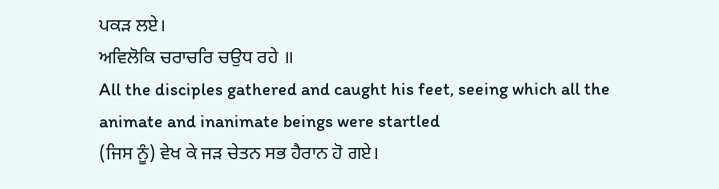ਪਕੜ ਲਏ।
ਅਵਿਲੋਕਿ ਚਰਾਚਰਿ ਚਉਧ ਰਹੇ ॥
All the disciples gathered and caught his feet, seeing which all the animate and inanimate beings were startled
(ਜਿਸ ਨੂੰ) ਵੇਖ ਕੇ ਜੜ ਚੇਤਨ ਸਭ ਹੈਰਾਨ ਹੋ ਗਏ।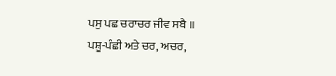ਪਸੁ ਪਛ ਚਰਾਚਰ ਜੀਵ ਸਬੈ ॥
ਪਸ਼ੂ-ਪੰਛੀ ਅਤੇ ਚਰ, ਅਚਰ,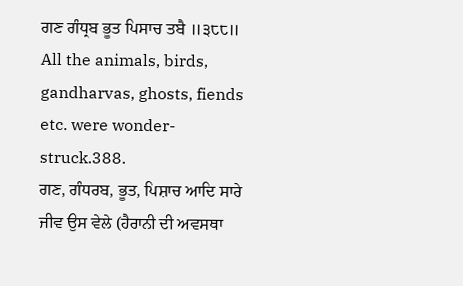ਗਣ ਗੰਧ੍ਰਬ ਭੂਤ ਪਿਸਾਚ ਤਬੈ ॥੩੮੮॥
All the animals, birds, gandharvas, ghosts, fiends etc. were wonder-struck.388.
ਗਣ, ਗੰਧਰਬ, ਭੂਤ, ਪਿਸ਼ਾਚ ਆਦਿ ਸਾਰੇ ਜੀਵ ਉਸ ਵੇਲੇ (ਹੈਰਾਨੀ ਦੀ ਅਵਸਥਾ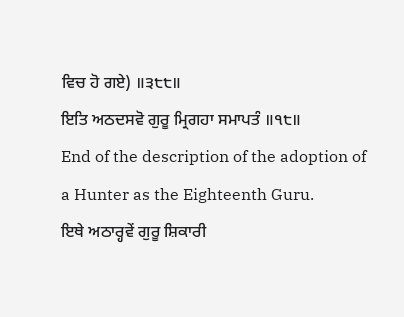ਵਿਚ ਹੋ ਗਏ) ॥੩੮੮॥
ਇਤਿ ਅਠਦਸਵੋ ਗੁਰੂ ਮ੍ਰਿਗਹਾ ਸਮਾਪਤੰ ॥੧੮॥
End of the description of the adoption of a Hunter as the Eighteenth Guru.
ਇਥੇ ਅਠਾਰ੍ਹਵੇਂ ਗੁਰੂ ਸ਼ਿਕਾਰੀ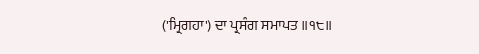('ਮ੍ਰਿਗਹਾ') ਦਾ ਪ੍ਰਸੰਗ ਸਮਾਪਤ ॥੧੮॥